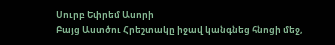Սուրբ Եփրեմ Ասորի
Բայց Աստծու Հրեշտակը իջավ կանգնեց հնոցի մեջ,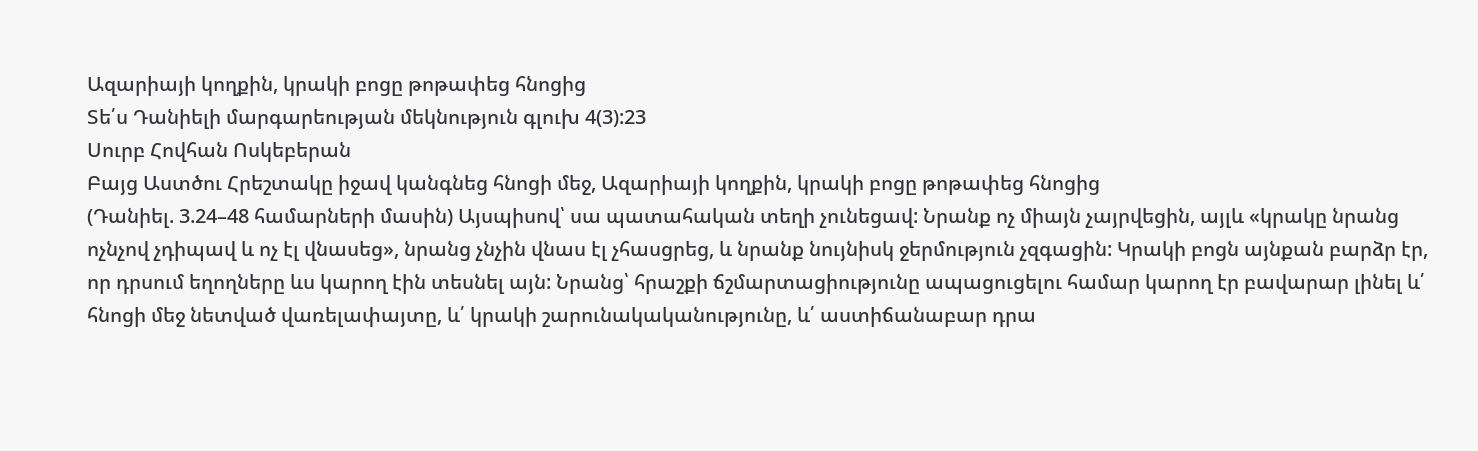Ազարիայի կողքին, կրակի բոցը թոթափեց հնոցից
Տե՛ս Դանիելի մարգարեության մեկնություն գլուխ 4(3):23
Սուրբ Հովհան Ոսկեբերան
Բայց Աստծու Հրեշտակը իջավ կանգնեց հնոցի մեջ, Ազարիայի կողքին, կրակի բոցը թոթափեց հնոցից
(Դանիել. 3.24–48 համարների մասին) Այսպիսով՝ սա պատահական տեղի չունեցավ: Նրանք ոչ միայն չայրվեցին, այլև «կրակը նրանց ոչնչով չդիպավ և ոչ էլ վնասեց», նրանց չնչին վնաս էլ չհասցրեց, և նրանք նույնիսկ ջերմություն չզգացին: Կրակի բոցն այնքան բարձր էր, որ դրսում եղողները ևս կարող էին տեսնել այն: Նրանց՝ հրաշքի ճշմարտացիությունը ապացուցելու համար կարող էր բավարար լինել և՛ հնոցի մեջ նետված վառելափայտը, և՛ կրակի շարունակականությունը, և՛ աստիճանաբար դրա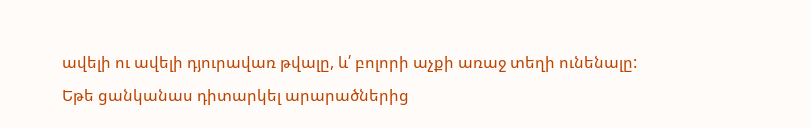ավելի ու ավելի դյուրավառ թվալը, և՛ բոլորի աչքի առաջ տեղի ունենալը:
Եթե ցանկանաս դիտարկել արարածներից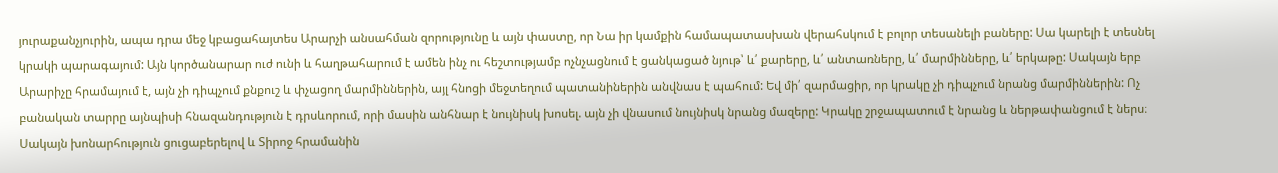յուրաքանչյուրին, ապա դրա մեջ կբացահայտես Արարչի անսահման զորությունը և այն փաստը, որ Նա իր կամքին համապատասխան վերահսկում է բոլոր տեսանելի բաները: Սա կարելի է տեսնել կրակի պարագայում: Այն կործանարար ուժ ունի և հաղթահարում է ամեն ինչ ու հեշտությամբ ոչնչացնում է ցանկացած նյութ՝ և՛ քարերը, և՛ անտառները, և՛ մարմինները, և՛ երկաթը: Սակայն երբ Արարիչը հրամայում է, այն չի դիպչում քնքուշ և փչացող մարմիններին, այլ հնոցի մեջտեղում պատանիներին անվնաս է պահում: Եվ մի՛ զարմացիր, որ կրակը չի դիպչում նրանց մարմիններին: Ոչ բանական տարրը այնպիսի հնազանդություն է դրսևորում, որի մասին անհնար է նույնիսկ խոսել. այն չի վնասում նույնիսկ նրանց մազերը: Կրակը շրջապատում է նրանց և ներթափանցում է ներս։ Սակայն խոնարհություն ցուցաբերելով և Տիրոջ հրամանին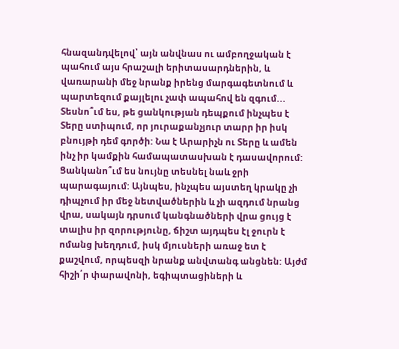հնազանդվելով՝ այն անվնաս ու ամբողջական է պահում այս հրաշալի երիտասարդներին, և վառարանի մեջ նրանք իրենց մարգագետնում և պարտեզում քայլելու չափ ապահով են զգում... Տեսնո՞ւմ ես, թե ցանկության դեպքում ինչպես է Տերը ստիպում, որ յուրաքանչյուր տարր իր իսկ բնույթի դեմ գործի: Նա է Արարիչն ու Տերը և ամեն ինչ իր կամքին համապատասխան է դասավորում: Ցանկանո՞ւմ ես նույնը տեսնել նաև ջրի պարագայում: Այնպես, ինչպես այստեղ կրակը չի դիպչում իր մեջ նետվածներին և չի ազդում նրանց վրա, սակայն դրսում կանգնածների վրա ցույց է տալիս իր զորությունը, ճիշտ այդպես էլ ջուրն է ոմանց խեղդում, իսկ մյուսների առաջ ետ է քաշվում, որպեսզի նրանք անվտանգ անցնեն: Այժմ հիշի՛ր փարավոնի, եգիպտացիների և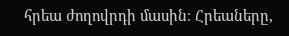հրեա ժողովրդի մասին։ Հրեաները,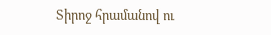Տիրոջ հրամանով ու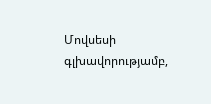Մովսեսի գլխավորությամբ,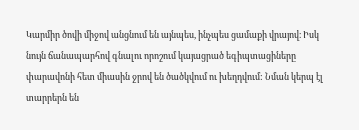Կարմիր ծովի միջով անցնում են այնպես, ինչպես ցամաքի վրայով։ Իսկ նույն ճանապարհով գնալու որոշում կայացրած եգիպտացիները փարավոնի հետ միասին ջրով են ծածկվում ու խեղդվում: Նման կերպ էլ տարրերն են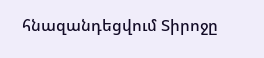հնազանդեցվում Տիրոջը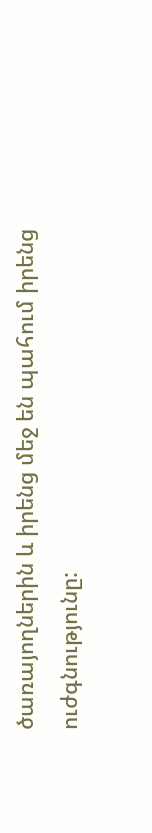ծառայողներին և իրենց մեջ են պահում իրենց ուժգնությունը: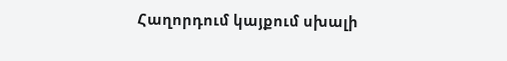Հաղորդում կայքում սխալի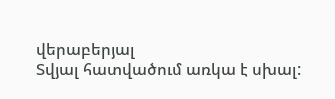վերաբերյալ
Տվյալ հատվածում առկա է սխալ: